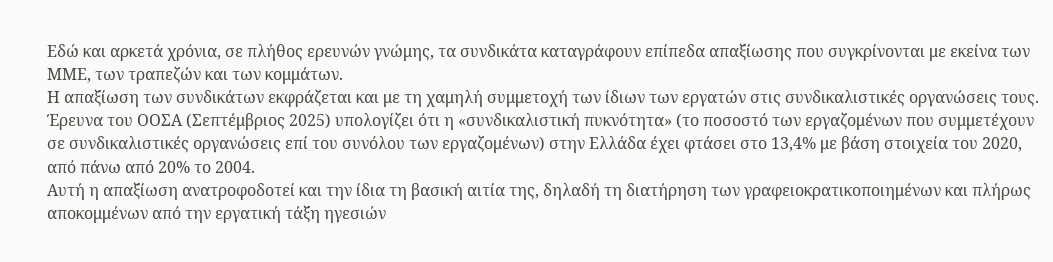Εδώ και αρκετά χρόνια, σε πλήθος ερευνών γνώμης, τα συνδικάτα καταγράφουν επίπεδα απαξίωσης που συγκρίνονται με εκείνα των ΜΜΕ, των τραπεζών και των κομμάτων.
Η απαξίωση των συνδικάτων εκφράζεται και με τη χαμηλή συμμετοχή των ίδιων των εργατών στις συνδικαλιστικές οργανώσεις τους. Έρευνα του ΟΟΣΑ (Σεπτέμβριος 2025) υπολογίζει ότι η «συνδικαλιστική πυκνότητα» (το ποσοστό των εργαζομένων που συμμετέχουν σε συνδικαλιστικές οργανώσεις επί του συνόλου των εργαζομένων) στην Ελλάδα έχει φτάσει στο 13,4% με βάση στοιχεία του 2020, από πάνω από 20% το 2004.
Αυτή η απαξίωση ανατροφοδοτεί και την ίδια τη βασική αιτία της, δηλαδή τη διατήρηση των γραφειοκρατικοποιημένων και πλήρως αποκομμένων από την εργατική τάξη ηγεσιών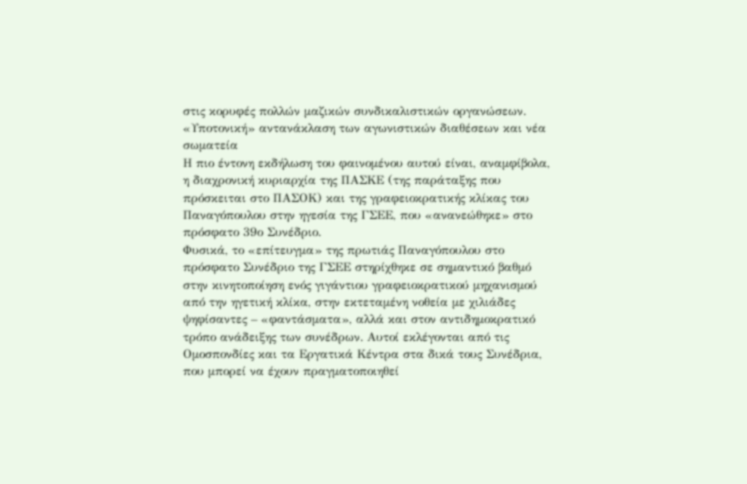στις κορυφές πολλών μαζικών συνδικαλιστικών οργανώσεων.
«Υποτονική» αντανάκλαση των αγωνιστικών διαθέσεων και νέα σωματεία
Η πιο έντονη εκδήλωση του φαινομένου αυτού είναι, αναμφίβολα, η διαχρονική κυριαρχία της ΠΑΣΚΕ (της παράταξης που πρόσκειται στο ΠΑΣΟΚ) και της γραφειοκρατικής κλίκας του Παναγόπουλου στην ηγεσία της ΓΣΕΕ, που «ανανεώθηκε» στο πρόσφατο 39ο Συνέδριο.
Φυσικά, το «επίτευγμα» της πρωτιάς Παναγόπουλου στο πρόσφατο Συνέδριο της ΓΣΕΕ στηρίχθηκε σε σημαντικό βαθμό στην κινητοποίηση ενός γιγάντιου γραφειοκρατικού μηχανισμού από την ηγετική κλίκα, στην εκτεταμένη νοθεία με χιλιάδες ψηφίσαντες – «φαντάσματα», αλλά και στον αντιδημοκρατικό τρόπο ανάδειξης των συνέδρων. Αυτοί εκλέγονται από τις Ομοσπονδίες και τα Εργατικά Κέντρα στα δικά τους Συνέδρια, που μπορεί να έχουν πραγματοποιηθεί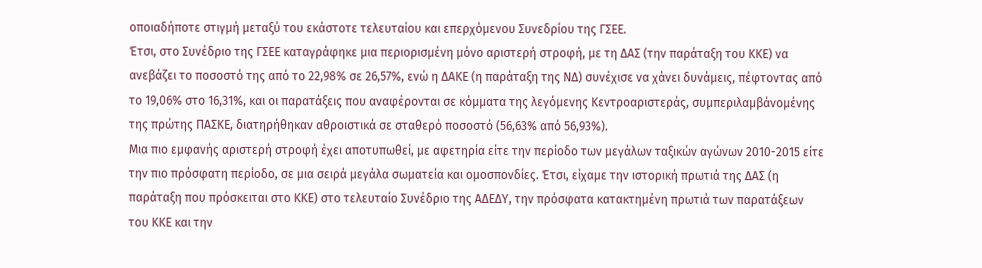οποιαδήποτε στιγμή μεταξύ του εκάστοτε τελευταίου και επερχόμενου Συνεδρίου της ΓΣΕΕ.
Έτσι, στο Συνέδριο της ΓΣΕΕ καταγράφηκε μια περιορισμένη μόνο αριστερή στροφή, με τη ΔΑΣ (την παράταξη του ΚΚΕ) να ανεβάζει το ποσοστό της από το 22,98% σε 26,57%, ενώ η ΔΑΚΕ (η παράταξη της ΝΔ) συνέχισε να χάνει δυνάμεις, πέφτοντας από το 19,06% στο 16,31%, και οι παρατάξεις που αναφέρονται σε κόμματα της λεγόμενης Κεντροαριστεράς, συμπεριλαμβάνομένης της πρώτης ΠΑΣΚΕ, διατηρήθηκαν αθροιστικά σε σταθερό ποσοστό (56,63% από 56,93%).
Μια πιο εμφανής αριστερή στροφή έχει αποτυπωθεί, με αφετηρία είτε την περίοδο των μεγάλων ταξικών αγώνων 2010-2015 είτε την πιο πρόσφατη περίοδο, σε μια σειρά μεγάλα σωματεία και ομοσπονδίες. Έτσι, είχαμε την ιστορική πρωτιά της ΔΑΣ (η παράταξη που πρόσκειται στο ΚΚΕ) στο τελευταίο Συνέδριο της ΑΔΕΔΥ, την πρόσφατα κατακτημένη πρωτιά των παρατάξεων του ΚΚΕ και την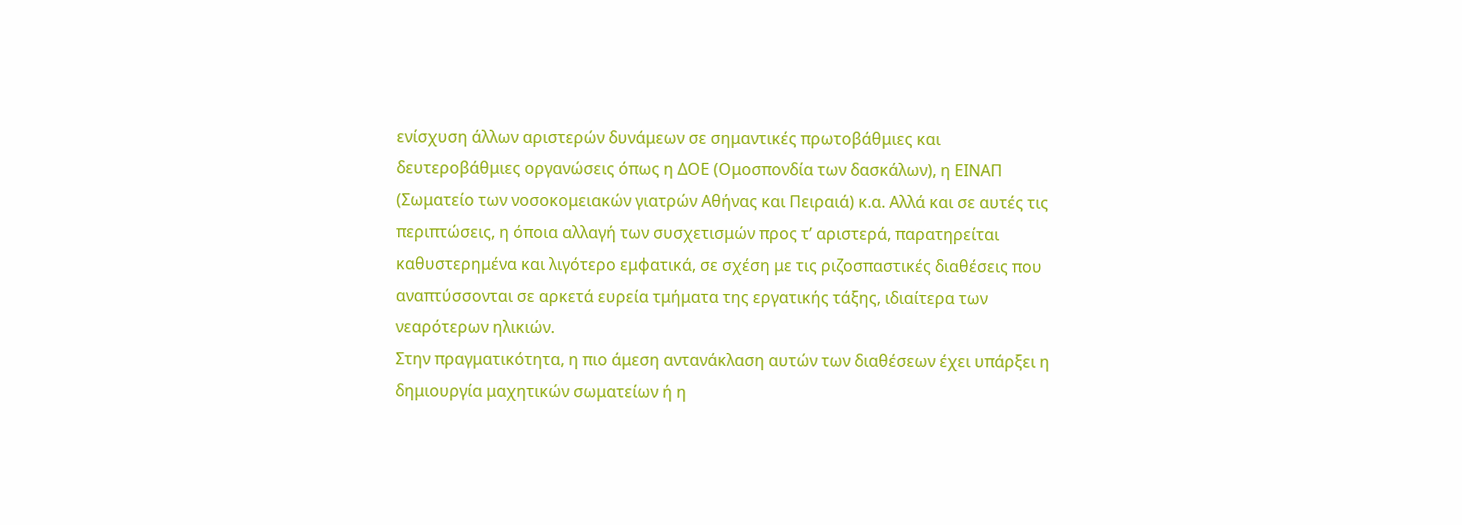ενίσχυση άλλων αριστερών δυνάμεων σε σημαντικές πρωτοβάθμιες και δευτεροβάθμιες οργανώσεις όπως η ΔΟΕ (Ομοσπονδία των δασκάλων), η ΕΙΝΑΠ (Σωματείο των νοσοκομειακών γιατρών Αθήνας και Πειραιά) κ.α. Αλλά και σε αυτές τις περιπτώσεις, η όποια αλλαγή των συσχετισμών προς τ’ αριστερά, παρατηρείται καθυστερημένα και λιγότερο εμφατικά, σε σχέση με τις ριζοσπαστικές διαθέσεις που αναπτύσσονται σε αρκετά ευρεία τμήματα της εργατικής τάξης, ιδιαίτερα των νεαρότερων ηλικιών.
Στην πραγματικότητα, η πιο άμεση αντανάκλαση αυτών των διαθέσεων έχει υπάρξει η δημιουργία μαχητικών σωματείων ή η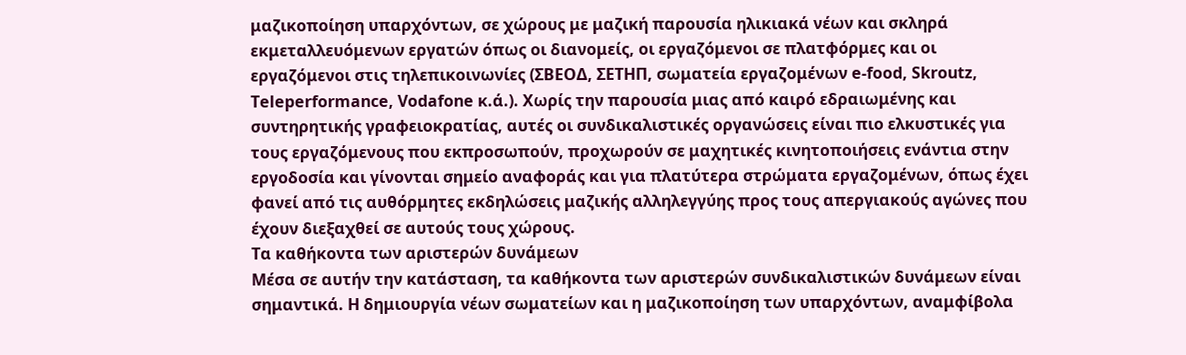μαζικοποίηση υπαρχόντων, σε χώρους με μαζική παρουσία ηλικιακά νέων και σκληρά εκμεταλλευόμενων εργατών όπως οι διανομείς, οι εργαζόμενοι σε πλατφόρμες και οι εργαζόμενοι στις τηλεπικοινωνίες (ΣΒΕΟΔ, ΣΕΤΗΠ, σωματεία εργαζομένων e-food, Skroutz, Teleperformance, Vodafone κ.ά.). Χωρίς την παρουσία μιας από καιρό εδραιωμένης και συντηρητικής γραφειοκρατίας, αυτές οι συνδικαλιστικές οργανώσεις είναι πιο ελκυστικές για τους εργαζόμενους που εκπροσωπούν, προχωρούν σε μαχητικές κινητοποιήσεις ενάντια στην εργοδοσία και γίνονται σημείο αναφοράς και για πλατύτερα στρώματα εργαζομένων, όπως έχει φανεί από τις αυθόρμητες εκδηλώσεις μαζικής αλληλεγγύης προς τους απεργιακούς αγώνες που έχουν διεξαχθεί σε αυτούς τους χώρους.
Τα καθήκοντα των αριστερών δυνάμεων
Μέσα σε αυτήν την κατάσταση, τα καθήκοντα των αριστερών συνδικαλιστικών δυνάμεων είναι σημαντικά. Η δημιουργία νέων σωματείων και η μαζικοποίηση των υπαρχόντων, αναμφίβολα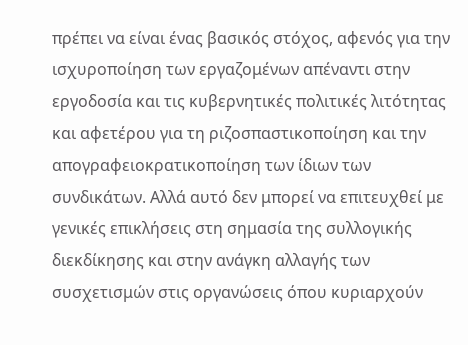πρέπει να είναι ένας βασικός στόχος, αφενός για την ισχυροποίηση των εργαζομένων απέναντι στην εργοδοσία και τις κυβερνητικές πολιτικές λιτότητας και αφετέρου για τη ριζοσπαστικοποίηση και την απογραφειοκρατικοποίηση των ίδιων των συνδικάτων. Αλλά αυτό δεν μπορεί να επιτευχθεί με γενικές επικλήσεις στη σημασία της συλλογικής διεκδίκησης και στην ανάγκη αλλαγής των συσχετισμών στις οργανώσεις όπου κυριαρχούν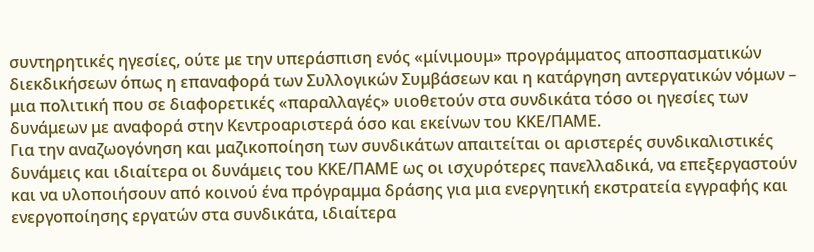συντηρητικές ηγεσίες, ούτε με την υπεράσπιση ενός «μίνιμουμ» προγράμματος αποσπασματικών διεκδικήσεων όπως η επαναφορά των Συλλογικών Συμβάσεων και η κατάργηση αντεργατικών νόμων – μια πολιτική που σε διαφορετικές «παραλλαγές» υιοθετούν στα συνδικάτα τόσο οι ηγεσίες των δυνάμεων με αναφορά στην Κεντροαριστερά όσο και εκείνων του ΚΚΕ/ΠΑΜΕ.
Για την αναζωογόνηση και μαζικοποίηση των συνδικάτων απαιτείται οι αριστερές συνδικαλιστικές δυνάμεις και ιδιαίτερα οι δυνάμεις του ΚΚΕ/ΠΑΜΕ ως οι ισχυρότερες πανελλαδικά, να επεξεργαστούν και να υλοποιήσουν από κοινού ένα πρόγραμμα δράσης για μια ενεργητική εκστρατεία εγγραφής και ενεργοποίησης εργατών στα συνδικάτα, ιδιαίτερα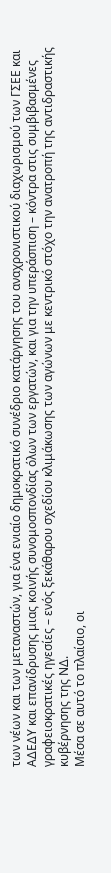των νέων και των μεταναστών, για ένα ενιαίο δημοκρατικό συνέδριο κατάργησης του αναχρονιστικού διαχωρισμού των ΓΣΕΕ και ΑΔΕΔΥ και επανίδρυσης μιας κοινής συνομοσπονδίας όλων των εργατών, και για την υπεράσπιση – κόντρα στις συμβιβασμένες γραφειοκρατικές ηγεσίες – ενός ξεκάθαρου σχεδίου κλιμάκωσης των αγώνων με κεντρικό στόχο την ανατροπή της αντιδραστικής κυβέρνησης της ΝΔ.
Μέσα σε αυτό το πλαίσιο, οι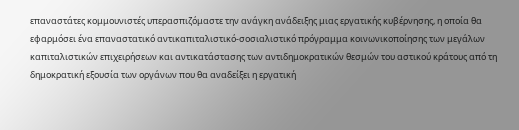επαναστάτες κομμουνιστές υπερασπιζόμαστε την ανάγκη ανάδειξης μιας εργατικής κυβέρνησης, η οποία θα εφαρμόσει ένα επαναστατικό αντικαπιταλιστικό-σοσιαλιστικό πρόγραμμα κοινωνικοποίησης των μεγάλων καπιταλιστικών επιχειρήσεων και αντικατάστασης των αντιδημοκρατικών θεσμών του αστικού κράτους από τη δημοκρατική εξουσία των οργάνων που θα αναδείξει η εργατική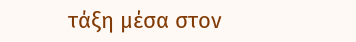τάξη μέσα στον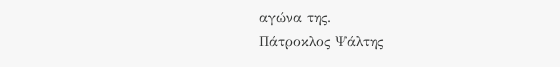αγώνα της.
Πάτροκλος Ψάλτης